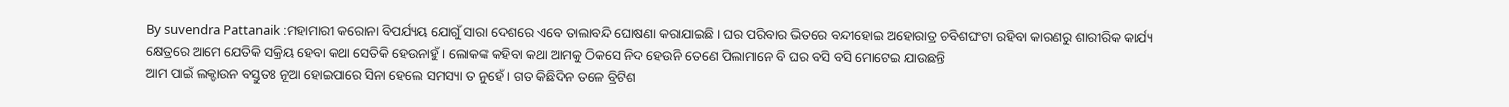By suvendra Pattanaik :ମହାମାରୀ କରୋନା ବିପର୍ଯ୍ୟୟ ଯୋଗୁଁ ସାରା ଦେଶରେ ଏବେ ତାଲାବନ୍ଦି ଘୋଷଣା କରାଯାଇଛି । ଘର ପରିବାର ଭିତରେ ବନ୍ଦୀହୋଇ ଅହୋରାତ୍ର ଚବିଶଘଂଟା ରହିବା କାରଣରୁ ଶାରୀରିକ କାର୍ଯ୍ୟ କ୍ଷେତ୍ରରେ ଆମେ ଯେତିକି ସକ୍ରିୟ ହେବା କଥା ସେତିକି ହେଉନାହୁଁ । ଲୋକଙ୍କ କହିବା କଥା ଆମକୁ ଠିକସେ ନିଦ ହେଉନି ତେଣେ ପିଲାମାନେ ବି ଘର ବସି ବସି ମୋଟେଇ ଯାଉଛନ୍ତି
ଆମ ପାଇଁ ଲକ୍ଡାଉନ ବସ୍ତୁତଃ ନୂଆ ହୋଇପାରେ ସିନା ହେଲେ ସମସ୍ୟା ତ ନୁହେଁ । ଗତ କିଛିଦିନ ତଳେ ବ୍ରିଟିଶ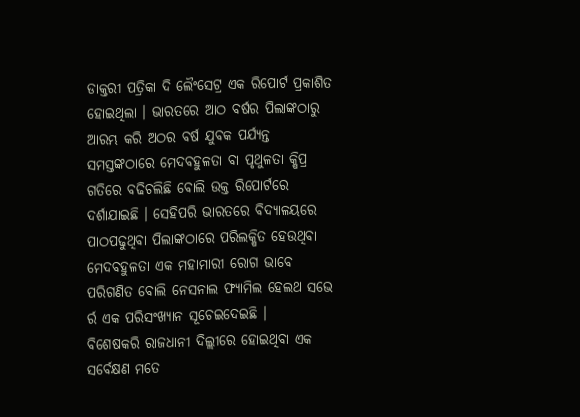ଡାକ୍ତରୀ ପତ୍ରିକା ଦି ଲୈଂସେଟ୍ର ଏକ ରିପୋର୍ଟ ପ୍ରକାଶିତ ହୋଇଥିଲା । ଭାରତରେ ଆଠ ବର୍ଷର ପିଲାଙ୍କଠାରୁ ଆରମ୍ଭ କରି ଅଠର ବର୍ଷ ଯୁବକ ପର୍ଯ୍ୟନ୍ତ ସମସ୍ତଙ୍କଠାରେ ମେଦବହୁଳତା ବା ପୃଥୁଳତା କ୍ଷିପ୍ର ଗତିରେ ବଢିଚଲିଛି ବୋଲି ଉକ୍ତ ରିପୋର୍ଟରେ ଦର୍ଶାଯାଇଛି । ସେହିପରି ଭାରତରେ ବିଦ୍ୟାଳୟରେ ପାଠପଢୁଥିବା ପିଲାଙ୍କଠାରେ ପରିଲକ୍ଷିତ ହେଉଥିବା ମେଦବହୁଳତା ଏକ ମହାମାରୀ ରୋଗ ଭାବେ ପରିଗଣିତ ବୋଲି ନେସନାଲ ଫ୍ୟାମିଲ ହେଲଥ ସଭେ ର୍ର ଏକ ପରିସଂଖ୍ୟାନ ସୂଚେଇଦେଇଛି ।
ବିଶେଷକରି ରାଜଧାନୀ ଦିଲ୍ଲୀରେ ହୋଇଥିବା ଏକ ସର୍ବେକ୍ଷଣ ମତେ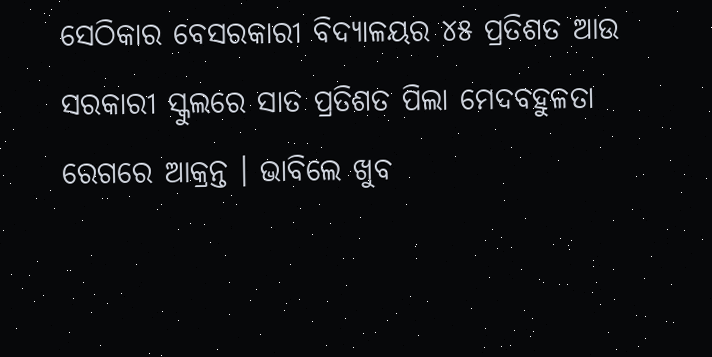ସେଠିକାର ବେସରକାରୀ ବିଦ୍ୟାଳୟର ୪୫ ପ୍ରତିଶତ ଆଉ ସରକାରୀ ସ୍କୁଲରେ ସାତ ପ୍ରତିଶତ ପିଲା ମେଦବହୁଳତା ରେଗରେ ଆକ୍ରନ୍ତ । ଭାବିଲେ ଖୁବ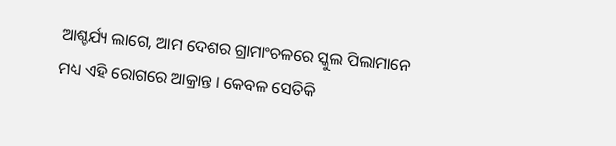ଆଶ୍ଚର୍ଯ୍ୟ ଲାଗେ, ଆମ ଦେଶର ଗ୍ରାମାଂଚଳରେ ସ୍କୁଲ ପିଲାମାନେ ମଧ୍ୟ ଏହି ରୋଗରେ ଆକ୍ରାନ୍ତ । କେବଳ ସେତିକି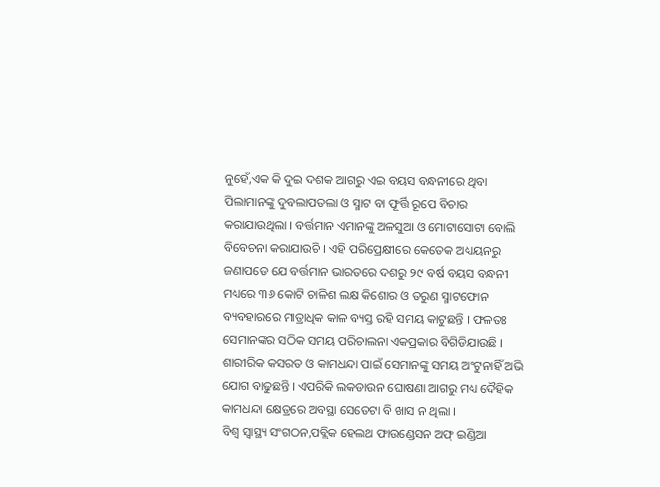ନୁହେଁ,ଏକ କି ଦୁଇ ଦଶକ ଆଗରୁ ଏଇ ବୟସ ବନ୍ଧନୀରେ ଥିବା ପିଲାମାନଙ୍କୁ ଦୁବଲାପତଲା ଓ ସ୍ମାଟ ବା ଫୂର୍ତ୍ତି ରୂପେ ବିଚାର କରାଯାଉଥିଲା । ବର୍ତ୍ତମାନ ଏମାନଙ୍କୁ ଅଳସୁଆ ଓ ମୋଟାସୋଟା ବୋଲି ବିବେଚନା କରାଯାଉଚି । ଏହି ପରିପ୍ରେକ୍ଷୀରେ କେତେକ ଅଧ୍ୟୟନରୁ ଜଣାପଡେ ଯେ ବର୍ତ୍ତମାନ ଭାରତରେ ଦଶରୁ ୨୯ ବର୍ଷ ବୟସ ବନ୍ଧନୀ ମଧ୍ୟରେ ୩୬ କୋଟି ଚାଳିଶ ଲକ୍ଷ କିଶୋର ଓ ତରୁଣ ସ୍ମାଟଫୋନ ବ୍ୟବହାରରେ ମାତ୍ରାଧିକ କାଳ ବ୍ୟସ୍ତ ରହି ସମୟ କାଟୁଛନ୍ତି । ଫଳତଃ ସେମାନଙ୍କର ସଠିକ ସମୟ ପରିଚାଲନା ଏକପ୍ରକାର ବିଗିଡିଯାଉଛି । ଶାରୀରିକ କସରତ ଓ କାମଧନ୍ଦା ପାଇଁ ସେମାନଙ୍କୁ ସମୟ ଅଂଟୁନାହିଁ ଅଭି ଯୋଗ ବାଢୁଛନ୍ତି । ଏପରିକି ଲକଡାଉନ ଘୋଷଣା ଆଗରୁ ମଧ୍ୟ ଦୈହିକ କାମଧନ୍ଦା କ୍ଷେତ୍ରରେ ଅବସ୍ଥା ସେତେଟା ବି ଖାସ ନ ଥିଲା ।
ବିଶ୍ୱ ସ୍ୱାସ୍ଥ୍ୟ ସଂଗଠନ,ପବ୍ଲିକ ହେଲଥ ଫାଉଣ୍ଡେସନ ଅଫ୍ ଇଣ୍ଡିଆ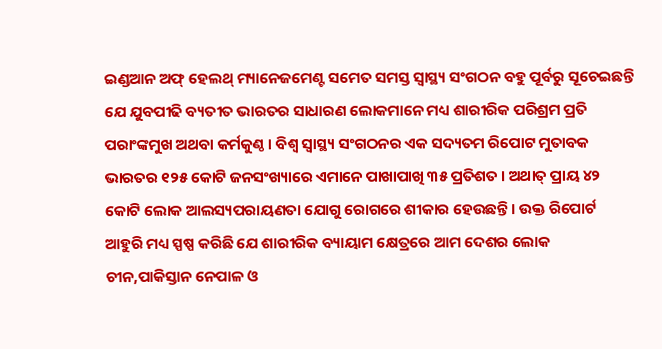ଇଣ୍ଡଆନ ଅଫ୍ ହେଲଥ୍ ମ୍ୟାନେଜମେଣ୍ଟ ସମେତ ସମସ୍ତ ସ୍ୱାସ୍ଥ୍ୟ ସଂଗଠନ ବହୁ ପୂର୍ବରୁ ସୂଚେଇଛନ୍ତି ଯେ ଯୁବପୀଢି ବ୍ୟତୀତ ଭାରତର ସାଧାରଣ ଲୋକମାନେ ମଧ୍ୟ ଶାରୀରିକ ପରିଶ୍ରମ ପ୍ରତି ପରାଂଙ୍କମୁଖ ଅଥବା କର୍ମକୁଣ୍ଠ । ବିଶ୍ୱ ସ୍ୱାସ୍ଥ୍ୟ ସଂଗଠନର ଏକ ସଦ୍ୟତମ ରିପୋଟ ମୁତାବକ ଭାରତର ୧୨୫ କୋଟି ଜନସଂଖ୍ୟାରେ ଏମାନେ ପାଖାପାଖି ୩୫ ପ୍ରତିଶତ । ଅଥାତ୍ ପ୍ରାୟ ୪୨ କୋଟି ଲୋକ ଆଲସ୍ୟପରାୟଣତା ଯୋଗୁ ରୋଗରେ ଶୀକାର ହେଉଛନ୍ତି । ଉକ୍ତ ରିପୋର୍ଟ ଆହୁରି ମଧ୍ୟ ସ୍ପଷ୍ପ କରିଛି ଯେ ଶାରୀରିକ ବ୍ୟାୟାମ କ୍ଷେତ୍ରରେ ଆମ ଦେଶର ଲୋକ ଚୀନ,ପାକିସ୍ତାନ ନେପାଳ ଓ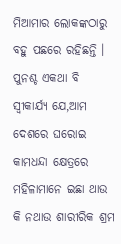ମିଆମାର ଲୋକଙ୍କଠାରୁ ବହୁ ପଛରେ ରହିଛନ୍ତି ।
ପୁନଶ୍ଚ ଏକଥା ବି ସ୍ୱୀକାର୍ଯ୍ୟ ଯେ,ଆମ ଦେଶରେ ଘରୋଇ କାମଧନ୍ଦା କ୍ଷେତ୍ରରେ ମହିଳାମାନେ ଇଛା ଥାଉ କି ନଥାଉ ଶାରୀରିକ ଶ୍ରମ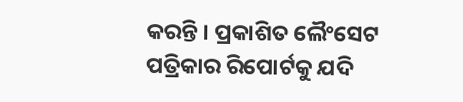କରନ୍ତି । ପ୍ରକାଶିତ ଲୈଂସେଟ ପତ୍ରିକାର ରିପୋର୍ଟକୁ ଯଦି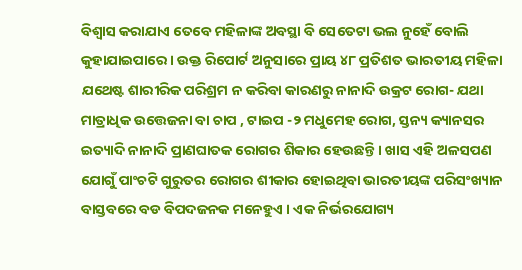ବିଶ୍ୱାସ କରାଯାଏ ତେବେ ମହିଳାଙ୍କ ଅବସ୍ଥା ବି ସେତେଟା ଭଲ ନୁହେଁ ବୋଲି କୁହାଯାଇପାରେ । ଉକ୍ତ ରିପୋର୍ଟ ଅନୁସାରେ ପ୍ରାୟ ୪୮ ପ୍ରତିଶତ ଭାରତୀୟ ମହିଳା ଯଥେଷ୍ଟ ଶାରୀରିକ ପରିଶ୍ରମ ନ କରିବା କାରଣରୁ ନାନାଦି ଉକ୍ରଟ ରୋଗ- ଯଥା ମାତ୍ରାଧିକ ଉତ୍ତେଜନା ବା ଚାପ , ଟାଇପ -୨ ମଧୁମେହ ରୋଗ, ସ୍ତନ୍ୟ କ୍ୟାନସର ଇତ୍ୟାଦି ନାନାଦି ପ୍ରାଣଘାତକ ରୋଗର ଶିକାର ହେଉଛନ୍ତି । ଖାସ ଏହି ଅଳସପଣ ଯୋଗୁଁ ପାଂଚଟି ଗୁରୁତର ରୋଗର ଶୀକାର ହୋଇଥିବା ଭାରତୀୟଙ୍କ ପରିସଂଖ୍ୟାନ ବାସ୍ତବରେ ବଡ ବିପଦଜନକ ମନେହୁଏ । ଏକ ନିର୍ଭରଯୋଗ୍ୟ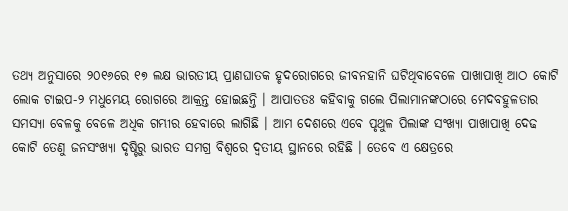ତଥ୍ୟ ଅନୁସାରେ ୨୦୧୬ରେ ୧୭ ଲକ୍ଷ ଭାରତୀୟ ପ୍ରାଣଘାତକ ହୃଦରୋଗରେ ଜୀବନହାନି ଘଟିଥିବାବେଳେ ପାଖାପାଖି ଆଠ କୋଟି ଲୋକ ଟାଇପ-୨ ମଧୁମେୟ ରୋଗରେ ଆକ୍ରନ୍ତ ହୋଇଛନ୍ତି । ଆପାତତଃ କହିବାକୁ ଗଲେ ପିଲାମାନଙ୍କଠାରେ ମେଦବହୁଳତାର ସମସ୍ୟା ବେଳକୁ ବେଳେ ଅଧିକ ଗମ୍ଭୀର ହେବାରେ ଲାଗିଛି । ଆମ ଦେଶରେ ଏବେ ପୃଥୁଳ ପିଲାଙ୍କ ସଂଖ୍ୟା ପାଖାପାଖି ଦେଢ କୋଟି ତେଣୁ ଜନସଂଖ୍ୟା ଦୃଷ୍ଟିରୁ ଭାରତ ସମଗ୍ର ବିଶ୍ୱରେ ଦ୍ୱତୀୟ ସ୍ଥାନରେ ରହିଛି । ତେବେ ଏ କ୍ଷେତ୍ରରେ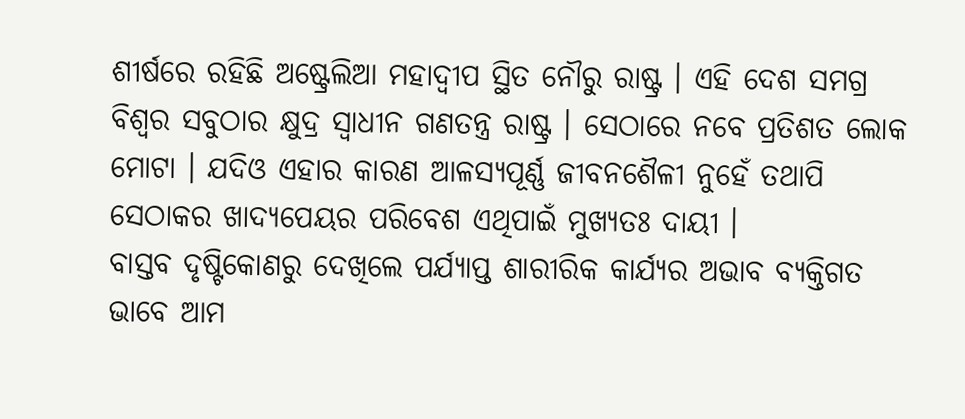ଶୀର୍ଷରେ ରହିଛି ଅଷ୍ଟ୍ରେଲିଆ ମହାଦ୍ୱୀପ ସ୍ଥିତ ନୌରୁ ରାଷ୍ଟ୍ର । ଏହି ଦେଶ ସମଗ୍ର ବିଶ୍ୱର ସବୁଠାର କ୍ଷୁଦ୍ର ସ୍ୱାଧୀନ ଗଣତନ୍ତ୍ର ରାଷ୍ଟ୍ର । ସେଠାରେ ନବେ ପ୍ରତିଶତ ଲୋକ ମୋଟା । ଯଦିଓ ଏହାର କାରଣ ଆଳସ୍ୟପୂର୍ଣ୍ଣ ଜୀବନଶୈଳୀ ନୁହେଁ ତଥାପି ସେଠାକର ଖାଦ୍ୟପେୟର ପରିବେଶ ଏଥିପାଇଁ ମୁଖ୍ୟତଃ ଦାୟୀ ।
ବାସ୍ତବ ଦୃଷ୍ଟିକୋଣରୁ ଦେଖିଲେ ପର୍ଯ୍ୟାପ୍ତ ଶାରୀରିକ କାର୍ଯ୍ୟର ଅଭାବ ବ୍ୟକ୍ତିଗତ ଭାବେ ଆମ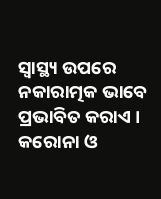ସ୍ୱାସ୍ଥ୍ୟ ଉପରେ ନକାରାତ୍ମକ ଭାବେ ପ୍ରଭାବିତ କରାଏ । କରୋନା ଓ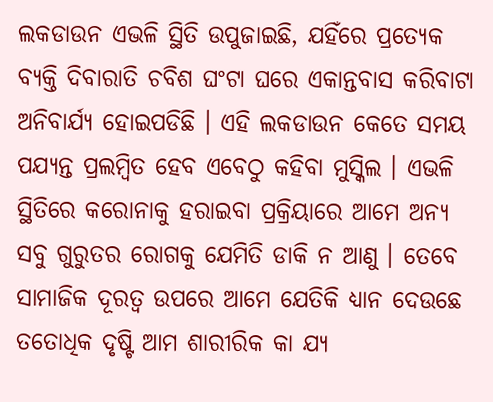ଲକଡାଉନ ଏଭଳି ସ୍ଥିତି ଉପୁଜାଇଛି, ଯହିଁରେ ପ୍ରତ୍ୟେକ ବ୍ୟକ୍ତି ଦିବାରାତି ଚବିଶ ଘଂଟା ଘରେ ଏକାନ୍ତବାସ କରିବାଟା ଅନିବାର୍ଯ୍ୟ ହୋଇପଡିଛି । ଏହି ଲକଡାଉନ କେତେ ସମୟ ପଯ୍ୟନ୍ତ ପ୍ରଲମ୍ବିତ ହେବ ଏବେଠୁ କହିବା ମୁସ୍କିଲ । ଏଭଳି ସ୍ଥିତିରେ କରୋନାକୁ ହରାଇବା ପ୍ରକ୍ରିୟାରେ ଆମେ ଅନ୍ୟ ସବୁ ଗୁରୁତର ରୋଗକୁ ଯେମିତି ଡାକି ନ ଆଣୁ । ତେବେ ସାମାଜିକ ଦୂରତ୍ୱ ଉପରେ ଆମେ ଯେତିକି ଧ୍ୟାନ ଦେଉଛେ ତତୋଧିକ ଦୃଷ୍ଟି ଆମ ଶାରୀରିକ କା ଯ୍ୟ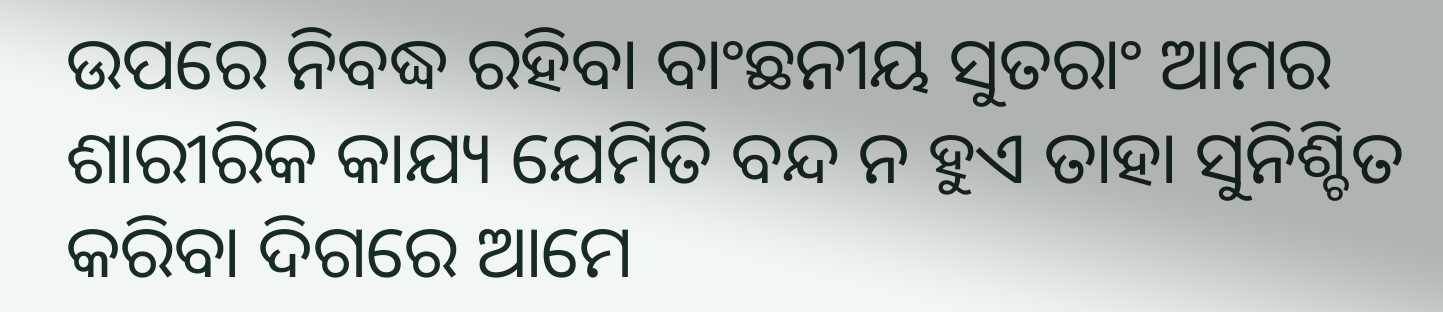ଉପରେ ନିବଦ୍ଧ ରହିବା ବାଂଛନୀୟ ସୁତରାଂ ଆମର ଶାରୀରିକ କାଯ୍ୟ ଯେମିତି ବନ୍ଦ ନ ହୁଏ ତାହା ସୁନିଶ୍ଚିତ କରିବା ଦିଗରେ ଆମେ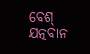ବେଶ୍ ଯତ୍ନବାନ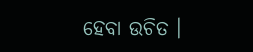ହେବା ଉଚିତ ।